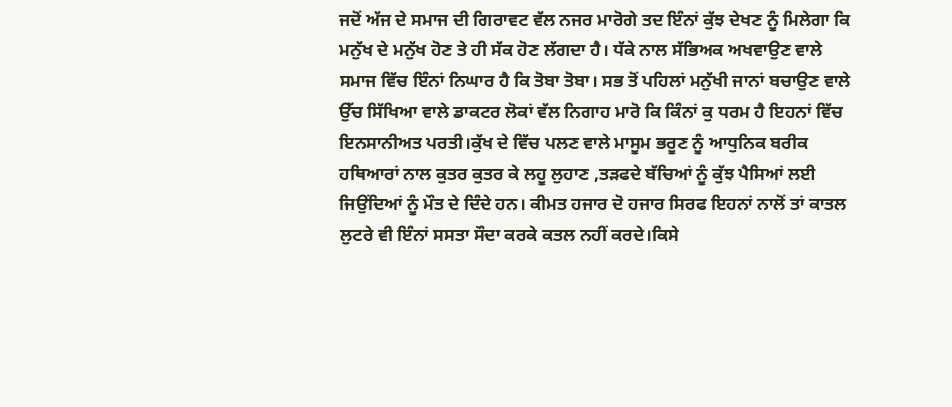ਜਦੋਂ ਅੱਜ ਦੇ ਸਮਾਜ ਦੀ ਗਿਰਾਵਟ ਵੱਲ ਨਜਰ ਮਾਰੋਗੇ ਤਦ ਇੰਨਾਂ ਕੁੱਝ ਦੇਖਣ ਨੂੰ ਮਿਲੇਗਾ ਕਿ ਮਨੁੱਖ ਦੇ ਮਨੁੱਖ ਹੋਣ ਤੇ ਹੀ ਸੱਕ ਹੋਣ ਲੱਗਦਾ ਹੈ। ਧੱਕੇ ਨਾਲ ਸੱਭਿਅਕ ਅਖਵਾਉਣ ਵਾਲੇ ਸਮਾਜ ਵਿੱਚ ਇੰਨਾਂ ਨਿਘਾਰ ਹੈ ਕਿ ਤੋਬਾ ਤੋਬਾ। ਸਭ ਤੋਂ ਪਹਿਲਾਂ ਮਨੁੱਖੀ ਜਾਨਾਂ ਬਚਾਉਣ ਵਾਲੇ ਉੱਚ ਸਿੱਖਿਆ ਵਾਲੇ ਡਾਕਟਰ ਲੋਕਾਂ ਵੱਲ ਨਿਗਾਹ ਮਾਰੋ ਕਿ ਕਿੰਨਾਂ ਕੁ ਧਰਮ ਹੈ ਇਹਨਾਂ ਵਿੱਚ ਇਨਸਾਨੀਅਤ ਪਰਤੀ।ਕੁੱਖ ਦੇ ਵਿੱਚ ਪਲਣ ਵਾਲੇ ਮਾਸੂਮ ਭਰੂਣ ਨੂੰ ਆਧੁਨਿਕ ਬਰੀਕ ਹਥਿਆਰਾਂ ਨਾਲ ਕੁਤਰ ਕੁਤਰ ਕੇ ਲਹੂ ਲੁਹਾਣ ,ਤੜਫਦੇ ਬੱਚਿਆਂ ਨੂੰ ਕੁੱਝ ਪੈਸਿਆਂ ਲਈ ਜਿਉਂਦਿਆਂ ਨੂੰ ਮੌਤ ਦੇ ਦਿੰਦੇ ਹਨ। ਕੀਮਤ ਹਜਾਰ ਦੋ ਹਜਾਰ ਸਿਰਫ ਇਹਨਾਂ ਨਾਲੋਂ ਤਾਂ ਕਾਤਲ ਲੁਟਰੇ ਵੀ ਇੰਨਾਂ ਸਸਤਾ ਸੌਦਾ ਕਰਕੇ ਕਤਲ ਨਹੀਂ ਕਰਦੇ।ਕਿਸੇ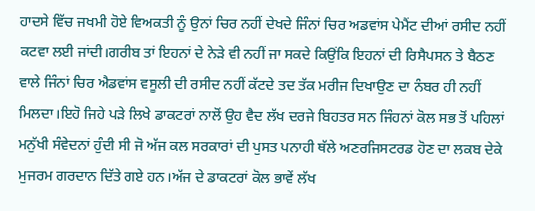ਹਾਦਸੇ ਵਿੱਚ ਜਖਮੀ ਹੋਏ ਵਿਅਕਤੀ ਨੂੰ ਉਨਾਂ ਚਿਰ ਨਹੀਂ ਦੇਖਦੇ ਜਿੰਨਾਂ ਚਿਰ ਅਡਵਾਂਸ ਪੇਮੈਂਟ ਦੀਆਂ ਰਸੀਦ ਨਹੀਂ ਕਟਵਾ ਲਈ ਜਾਂਦੀ।ਗਰੀਬ ਤਾਂ ਇਹਨਾਂ ਦੇ ਨੇੜੇ ਵੀ ਨਹੀਂ ਜਾ ਸਕਦੇ ਕਿਉਂਕਿ ਇਹਨਾਂ ਦੀ ਰਿਸੈਪਸਨ ਤੇ ਬੈਠਣ ਵਾਲੇ ਜਿੰਨਾਂ ਚਿਰ ਐਡਵਾਂਸ ਵਸੂਲੀ ਦੀ ਰਸੀਦ ਨਹੀਂ ਕੱਟਦੇ ਤਦ ਤੱਕ ਮਰੀਜ ਦਿਖਾਉਣ ਦਾ ਨੰਬਰ ਹੀ ਨਹੀਂ ਮਿਲਦਾ।ਇਹੋ ਜਿਹੇ ਪੜੇ ਲਿਖੇ ਡਾਕਟਰਾਂ ਨਾਲੋਂ ਉਹ ਵੈਦ ਲੱਖ ਦਰਜੇ ਬਿਹਤਰ ਸਨ ਜਿੰਹਨਾਂ ਕੋਲ ਸਭ ਤੋਂ ਪਹਿਲਾਂ ਮਨੁੱਖੀ ਸੰਵੇਦਨਾਂ ਹੁੰਦੀ ਸੀ ਜੋ ਅੱਜ ਕਲ ਸਰਕਾਰਾਂ ਦੀ ਪੁਸਤ ਪਨਾਹੀ ਥੱਲੇ ਅਣਰਜਿਸਟਰਡ ਹੋਣ ਦਾ ਲਕਬ ਦੇਕੇ ਮੁਜਰਮ ਗਰਦਾਨ ਦਿੱਤੇ ਗਏ ਹਨ।ਅੱਜ ਦੇ ਡਾਕਟਰਾਂ ਕੋਲ ਭਾਵੇਂ ਲੱਖ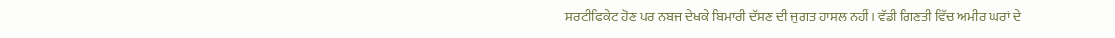ਸਰਟੀਫਿਕੇਟ ਹੋਣ ਪਰ ਨਬਜ ਦੇਖਕੇ ਬਿਮਾਰੀ ਦੱਸਣ ਦੀ ਜੁਗਤ ਹਾਸਲ ਨਹੀਂ। ਵੱਡੀ ਗਿਣਤੀ ਵਿੱਚ ਅਮੀਰ ਘਰਾਂ ਦੇ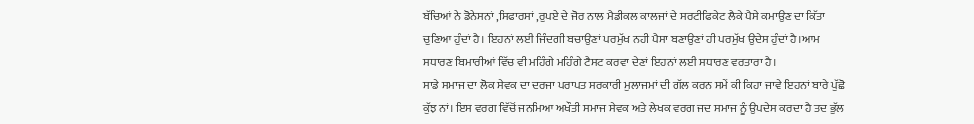ਬੱਚਿਆਂ ਨੇ ਡੋਨੇਸਨਾਂ ,ਸਿਫਾਰਸਾਂ ,ਰੁਪਏ ਦੇ ਜੋਰ ਨਾਲ ਮੈਡੀਕਲ ਕਾਲਜਾਂ ਦੇ ਸਰਟੀਫਿਕੇਟ ਲੈਕੇ ਪੈਸੇ ਕਮਾਉਣ ਦਾ ਕਿੱਤਾ ਚੁਣਿਆ ਹੁੰਦਾਂ ਹੈ। ਇਹਨਾਂ ਲਈ ਜਿੰਦਗੀ ਬਚਾਉਣਾਂ ਪਰਮੁੱਖ ਨਹੀ ਪੈਸਾ ਬਣਾਉਣਾਂ ਹੀ ਪਰਮੁੱਖ ਉਦੇਸ ਹੁੰਦਾਂ ਹੈ।ਆਮ ਸਧਾਰਣ ਬਿਮਾਰੀਆਂ ਵਿੱਚ ਵੀ ਮਹਿੰਗੇ ਮਹਿੰਗੇ ਟੈਸਟ ਕਰਵਾ ਦੇਣਾਂ ਇਹਨਾਂ ਲਈ ਸਧਾਰਣ ਵਰਤਾਰਾ ਹੈ।
ਸਾਡੇ ਸਮਾਜ ਦਾ ਲੋਕ ਸੇਵਕ ਦਾ ਦਰਜਾ ਪਰਾਪਤ ਸਰਕਾਰੀ ਮੁਲਾਜਮਾਂ ਦੀ ਗੱਲ ਕਰਨ ਸਮੇਂ ਕੀ ਕਿਹਾ ਜਾਵੇ ਇਹਨਾਂ ਬਾਰੇ ਪੁੱਛੋ ਕੁੱਝ ਨਾਂ। ਇਸ ਵਰਗ ਵਿੱਚੋਂ ਜਨਮਿਆ ਅਖੌਤੀ ਸਮਾਜ ਸੇਵਕ ਅਤੇ ਲੇਖਕ ਵਰਗ ਜਦ ਸਮਾਜ ਨੂੰ ਉਪਦੇਸ ਕਰਦਾ ਹੈ ਤਦ ਭੁੱਲ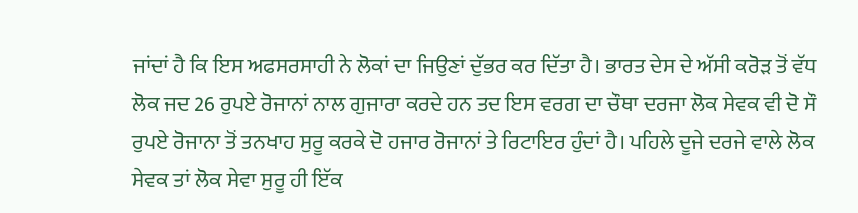ਜਾਂਦਾਂ ਹੈ ਕਿ ਇਸ ਅਫਸਰਸਾਹੀ ਨੇ ਲੋਕਾਂ ਦਾ ਜਿਉਣਾਂ ਦੁੱਭਰ ਕਰ ਦਿੱਤਾ ਹੈ। ਭਾਰਤ ਦੇਸ ਦੇ ਅੱਸੀ ਕਰੋੜ ਤੋਂ ਵੱਧ ਲੋਕ ਜਦ 26 ਰੁਪਏ ਰੋਜਾਨਾਂ ਨਾਲ ਗੁਜਾਰਾ ਕਰਦੇ ਹਨ ਤਦ ਇਸ ਵਰਗ ਦਾ ਚੌਥਾ ਦਰਜਾ ਲੋਕ ਸੇਵਕ ਵੀ ਦੋ ਸੌ ਰੁਪਏ ਰੋਜਾਨਾ ਤੋਂ ਤਨਖਾਹ ਸੁਰੂ ਕਰਕੇ ਦੋ ਹਜਾਰ ਰੋਜਾਨਾਂ ਤੇ ਰਿਟਾਇਰ ਹੁੰਦਾਂ ਹੈ। ਪਹਿਲੇ ਦੂਜੇ ਦਰਜੇ ਵਾਲੇ ਲੋਕ ਸੇਵਕ ਤਾਂ ਲੋਕ ਸੇਵਾ ਸੁਰੂ ਹੀ ਇੱਕ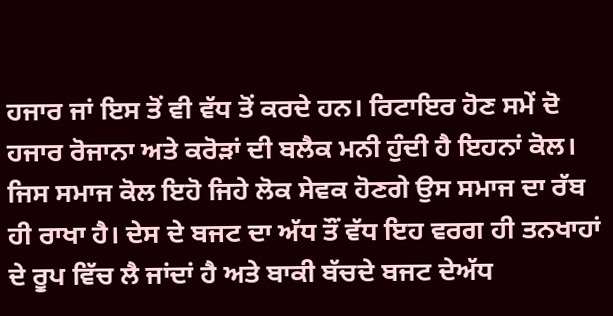ਹਜਾਰ ਜਾਂ ਇਸ ਤੋਂ ਵੀ ਵੱਧ ਤੋਂ ਕਰਦੇ ਹਨ। ਰਿਟਾਇਰ ਹੋਣ ਸਮੇਂ ਦੋ ਹਜਾਰ ਰੋਜਾਨਾ ਅਤੇ ਕਰੋੜਾਂ ਦੀ ਬਲੈਕ ਮਨੀ ਹੁੰਦੀ ਹੈ ਇਹਨਾਂ ਕੋਲ। ਜਿਸ ਸਮਾਜ ਕੋਲ ਇਹੋ ਜਿਹੇ ਲੋਕ ਸੇਵਕ ਹੋਣਗੇ ਉਸ ਸਮਾਜ ਦਾ ਰੱਬ ਹੀ ਰਾਖਾ ਹੈ। ਦੇਸ ਦੇ ਬਜਟ ਦਾ ਅੱਧ ਤੌਂ ਵੱਧ ਇਹ ਵਰਗ ਹੀ ਤਨਖਾਹਾਂ ਦੇ ਰੂਪ ਵਿੱਚ ਲੈ ਜਾਂਦਾਂ ਹੈ ਅਤੇ ਬਾਕੀ ਬੱਚਦੇ ਬਜਟ ਦੇਅੱਧ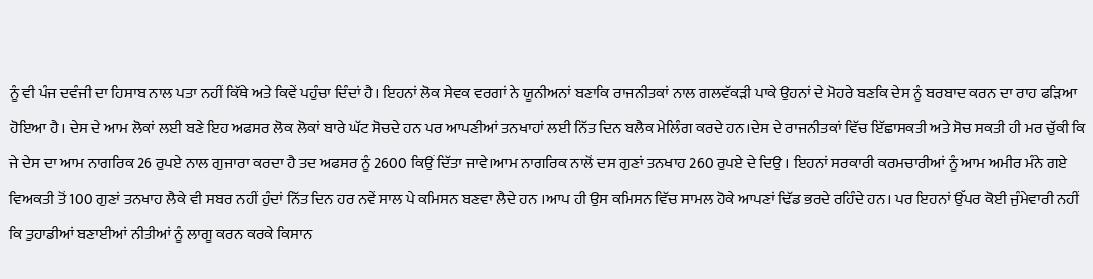ਨੂੰ ਵੀ ਪੰਜ ਦਵੰਜੀ ਦਾ ਹਿਸਾਬ ਨਾਲ ਪਤਾ ਨਹੀਂ ਕਿੱਥੇ ਅਤੇ ਕਿਵੇਂ ਪਹੁੰਚਾ ਦਿੰਦਾਂ ਹੈ। ਇਹਨਾਂ ਲੋਕ ਸੇਵਕ ਵਰਗਾਂ ਨੇ ਯੂਨੀਅਨਾਂ ਬਣਾਕਿ ਰਾਜਨੀਤਕਾਂ ਨਾਲ ਗਲਵੱਕੜੀ ਪਾਕੇ ਉਹਨਾਂ ਦੇ ਮੋਹਰੇ ਬਣਕਿ ਦੇਸ ਨੂੰ ਬਰਬਾਦ ਕਰਨ ਦਾ ਰਾਹ ਫੜਿਆ ਹੋਇਆ ਹੈ। ਦੇਸ ਦੇ ਆਮ ਲੋਕਾਂ ਲਈ ਬਣੇ ਇਹ ਅਫਸਰ ਲੋਕ ਲੋਕਾਂ ਬਾਰੇ ਘੱਟ ਸੋਚਦੇ ਹਨ ਪਰ ਆਪਣੀਆਂ ਤਨਖਾਹਾਂ ਲਈ ਨਿੱਤ ਦਿਨ ਬਲੈਕ ਮੇਲਿੰਗ ਕਰਦੇ ਹਨ।ਦੇਸ ਦੇ ਰਾਜਨੀਤਕਾਂ ਵਿੱਚ ਇੱਛਾਸਕਤੀ ਅਤੇ ਸੋਚ ਸਕਤੀ ਹੀ ਮਰ ਚੁੱਕੀ ਕਿ ਜੇ ਦੇਸ ਦਾ ਆਮ ਨਾਗਰਿਕ 26 ਰੁਪਏ ਨਾਲ ਗੁਜਾਰਾ ਕਰਦਾ ਹੈ ਤਦ ਅਫਸਰ ਨੂੰ 2600 ਕਿਉਂ ਦਿੱਤਾ ਜਾਵੇ।ਆਮ ਨਾਗਰਿਕ ਨਾਲੋਂ ਦਸ ਗੁਣਾਂ ਤਨਖਾਹ 260 ਰੁਪਏ ਦੇ ਦਿਉ । ਇਹਨਾਂ ਸਰਕਾਰੀ ਕਰਮਚਾਰੀਆਂ ਨੂੰ ਆਮ ਅਮੀਰ ਮੰਨੇ ਗਏ ਵਿਅਕਤੀ ਤੋਂ 100 ਗੁਣਾਂ ਤਨਖਾਹ ਲੈਕੇ ਵੀ ਸਬਰ ਨਹੀਂ ਹੁੰਦਾਂ ਨਿੱਤ ਦਿਨ ਹਰ ਨਵੇਂ ਸਾਲ ਪੇ ਕਮਿਸਨ ਬਣਵਾ ਲੈਦੇ ਹਨ ।ਆਪ ਹੀ ਉਸ ਕਮਿਸਨ ਵਿੱਚ ਸਾਮਲ ਹੋਕੇ ਆਪਣਾਂ ਢਿੱਡ ਭਰਦੇ ਰਹਿੰਦੇ ਹਨ। ਪਰ ਇਹਨਾਂ ਉੱਪਰ ਕੋਈ ਜੁੰਮੇਵਾਰੀ ਨਹੀਂ ਕਿ ਤੁਹਾਡੀਆਂ ਬਣਾਈਆਂ ਨੀਤੀਆਂ ਨੂੰ ਲਾਗੂ ਕਰਨ ਕਰਕੇ ਕਿਸਾਨ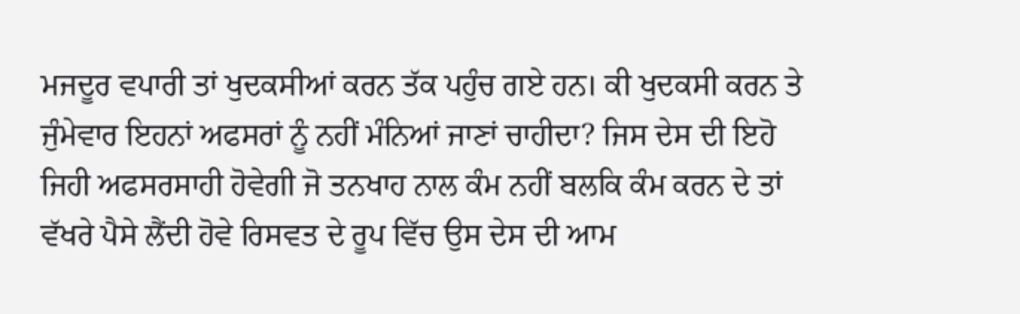ਮਜਦੂਰ ਵਪਾਰੀ ਤਾਂ ਖੁਦਕਸੀਆਂ ਕਰਨ ਤੱਕ ਪਹੁੰਚ ਗਏ ਹਨ। ਕੀ ਖੁਦਕਸੀ ਕਰਨ ਤੇ ਜੁੰਮੇਵਾਰ ਇਹਨਾਂ ਅਫਸਰਾਂ ਨੂੰ ਨਹੀਂ ਮੰਨਿਆਂ ਜਾਣਾਂ ਚਾਹੀਦਾ? ਜਿਸ ਦੇਸ ਦੀ ਇਹੋ ਜਿਹੀ ਅਫਸਰਸਾਹੀ ਹੋਵੇਗੀ ਜੋ ਤਨਖਾਹ ਨਾਲ ਕੰਮ ਨਹੀਂ ਬਲਕਿ ਕੰਮ ਕਰਨ ਦੇ ਤਾਂ ਵੱਖਰੇ ਪੈਸੇ ਲੈਂਦੀ ਹੋਵੇ ਰਿਸਵਤ ਦੇ ਰੂਪ ਵਿੱਚ ਉਸ ਦੇਸ ਦੀ ਆਮ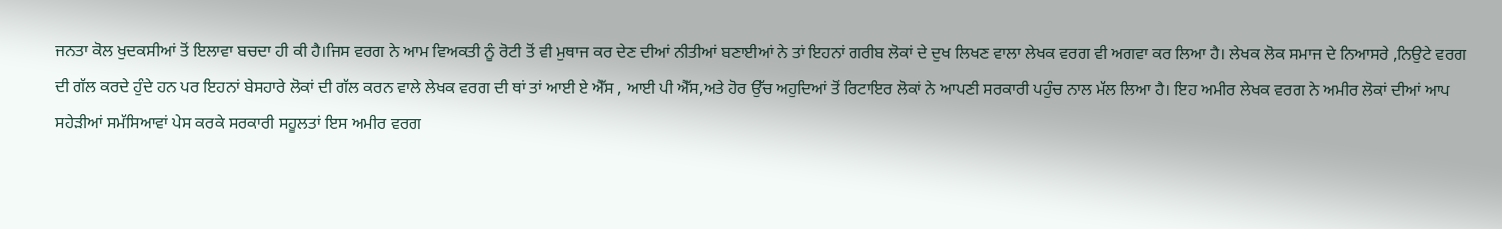ਜਨਤਾ ਕੋਲ ਖੁਦਕਸੀਆਂ ਤੋਂ ਇਲਾਵਾ ਬਚਦਾ ਹੀ ਕੀ ਹੈ।ਜਿਸ ਵਰਗ ਨੇ ਆਮ ਵਿਅਕਤੀ ਨੂੰ ਰੋਟੀ ਤੋਂ ਵੀ ਮੁਥਾਜ ਕਰ ਦੇਣ ਦੀਆਂ ਨੀਤੀਆਂ ਬਣਾਈਆਂ ਨੇ ਤਾਂ ਇਹਨਾਂ ਗਰੀਬ ਲੋਕਾਂ ਦੇ ਦੁਖ ਲਿਖਣ ਵਾਲਾ ਲੇਖਕ ਵਰਗ ਵੀ ਅਗਵਾ ਕਰ ਲਿਆ ਹੈ। ਲੇਖਕ ਲੋਕ ਸਮਾਜ ਦੇ ਨਿਆਸਰੇ ,ਨਿਉਟੇ ਵਰਗ ਦੀ ਗੱਲ ਕਰਦੇ ਹੁੰਦੇ ਹਨ ਪਰ ਇਹਨਾਂ ਬੇਸਹਾਰੇ ਲੋਕਾਂ ਦੀ ਗੱਲ ਕਰਨ ਵਾਲੇ ਲੇਖਕ ਵਰਗ ਦੀ ਥਾਂ ਤਾਂ ਆਈ ਏ ਐੱਸ , ਆਈ ਪੀ ਐੱਸ,ਅਤੇ ਹੋਰ ਉੱਚ ਅਹੁਦਿਆਂ ਤੋਂ ਰਿਟਾਇਰ ਲੋਕਾਂ ਨੇ ਆਪਣੀ ਸਰਕਾਰੀ ਪਹੁੰਚ ਨਾਲ ਮੱਲ ਲਿਆ ਹੈ। ਇਹ ਅਮੀਰ ਲੇਖਕ ਵਰਗ ਨੇ ਅਮੀਰ ਲੋਕਾਂ ਦੀਆਂ ਆਪ ਸਹੇੜੀਆਂ ਸਮੱਸਿਆਵਾਂ ਪੇਸ ਕਰਕੇ ਸਰਕਾਰੀ ਸਹੂਲਤਾਂ ਇਸ ਅਮੀਰ ਵਰਗ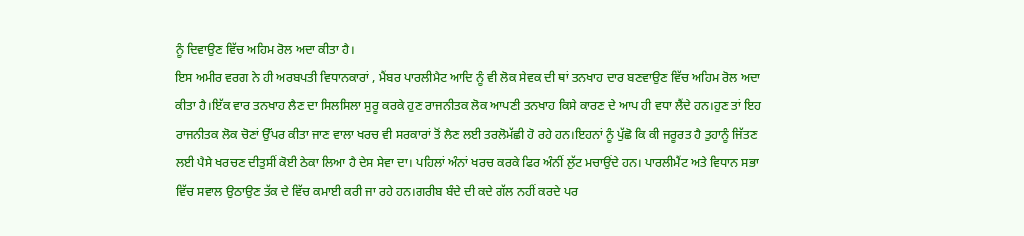ਨੂੰ ਦਿਵਾਉਣ ਵਿੱਚ ਅਹਿਮ ਰੋਲ ਅਦਾ ਕੀਤਾ ਹੈ।
ਇਸ ਅਮੀਰ ਵਰਗ ਨੇ ਹੀ ਅਰਬਪਤੀ ਵਿਧਾਨਕਾਰਾਂ , ਮੈਂਬਰ ਪਾਰਲੀਮੈਟ ਆਦਿ ਨੂੰ ਵੀ ਲੋਕ ਸੇਵਕ ਦੀ ਥਾਂ ਤਨਖਾਹ ਦਾਰ ਬਣਵਾਉਣ ਵਿੱਚ ਅਹਿਮ ਰੋਲ ਅਦਾ ਕੀਤਾ ਹੈ।ਇੱਕ ਵਾਰ ਤਨਖਾਹ ਲੈਣ ਦਾ ਸਿਲਸਿਲਾ ਸੁਰੂ ਕਰਕੇ ਹੁਣ ਰਾਜਨੀਤਕ ਲੋਕ ਆਪਣੀ ਤਨਖਾਹ ਕਿਸੇ ਕਾਰਣ ਦੇ ਆਪ ਹੀ ਵਧਾ ਲੈਂਦੇ ਹਨ।ਹੁਣ ਤਾਂ ਇਹ ਰਾਜਨੀਤਕ ਲੋਕ ਚੋਣਾਂ ਉੱਪਰ ਕੀਤਾ ਜਾਣ ਵਾਲਾ ਖਰਚ ਵੀ ਸਰਕਾਰਾਂ ਤੋਂ ਲੈਣ ਲਈ ਤਰਲੋਮੱਛੀ ਹੋ ਰਹੇ ਹਨ।ਇਹਨਾਂ ਨੂੰ ਪੁੱਛੋ ਕਿ ਕੀ ਜਰੂਰਤ ਹੈ ਤੁਹਾਨੂੰ ਜਿੱਤਣ ਲਈ ਪੈਸੇ ਖਰਚਣ ਦੀਤੁਸੀਂ ਕੋਈ ਠੇਕਾ ਲਿਆ ਹੈ ਦੇਸ ਸੇਵਾ ਦਾ। ਪਹਿਲਾਂ ਅੰਨਾਂ ਖਰਚ ਕਰਕੇ ਫਿਰ ਅੰਨੀਂ ਲੁੱਟ ਮਚਾਉਂਦੇ ਹਨ। ਪਾਰਲੀਮੈਂਟ ਅਤੇ ਵਿਧਾਨ ਸਭਾ ਵਿੱਚ ਸਵਾਲ ਉਠਾਉਣ ਤੱਕ ਦੇ ਵਿੱਚ ਕਮਾਈ ਕਰੀ ਜਾ ਰਹੇ ਹਨ।ਗਰੀਬ ਬੰਦੇ ਦੀ ਕਦੇ ਗੱਲ ਨਹੀਂ ਕਰਦੇ ਪਰ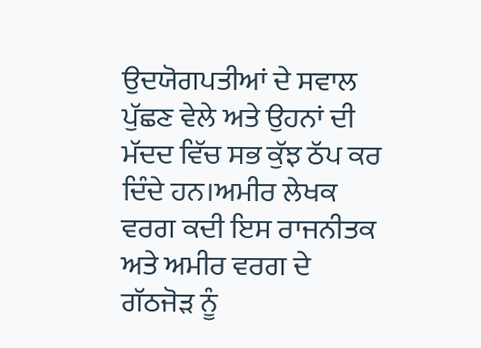ਉਦਯੋਗਪਤੀਆਂ ਦੇ ਸਵਾਲ ਪੁੱਛਣ ਵੇਲੇ ਅਤੇ ਉਹਨਾਂ ਦੀ ਮੱਦਦ ਵਿੱਚ ਸਭ ਕੁੱਝ ਠੱਪ ਕਰ ਦਿੰਦੇ ਹਨ।ਅਮੀਰ ਲੇਖਕ ਵਰਗ ਕਦੀ ਇਸ ਰਾਜਨੀਤਕ ਅਤੇ ਅਮੀਰ ਵਰਗ ਦੇ ਗੱਠਜੋੜ ਨੂੰ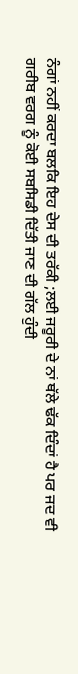ਨੰਗਾਂ ਨਹੀਂ ਕਰਦਾ ਬਲਕਿ ਇਹ ਦੇਸ ਦੀ ਤਰੱਕੀ ;ਲਈ ਜਰੂਰੀ ਦੇ ਨਾਂ ਥੱਲੇ ਢੱਕ ਦਿੰਦਾਂ ਹੈ ਪਰ ਜਦ ਵੀ ਗਰੀਬ ਵਰਗ ਨੂੰ ਕੋਈ ਸਬਸਿਡੀ ਦਿੱਤੀ ਜਾਣ ਦੀ ਗੱਲ ਹੁੰਦੀ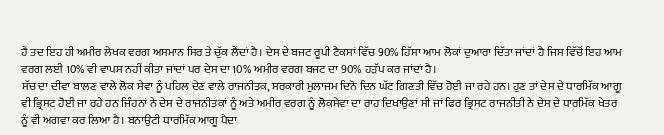ਹੈ ਤਦ ਇਹ ਹੀ ਅਮੀਰ ਲੇਖਕ ਵਰਗ ਅਸਮਾਨ ਸਿਰ ਤੇ ਚੁੱਕ ਲੈਂਦਾਂ ਹੈ। ਦੇਸ ਦੇ ਬਜਟ ਰੂਪੀ ਟੈਕਸਾਂ ਵਿੱਚ 90% ਹਿੱਸਾ ਆਮ ਲੋਕਾਂ ਦੁਆਰਾ ਦਿੱਤਾ ਜਾਂਦਾਂ ਹੈ ਜਿਸ ਵਿੱਚੋਂ ਇਹ ਆਮ ਵਰਗ ਲਈ 10% ਵੀ ਵਾਪਸ ਨਹੀਂ ਕੀਤਾ ਜਾਂਦਾਂ ਪਰ ਦੇਸ ਦਾ 10% ਅਮੀਰ ਵਰਗ ਬਜਟ ਦਾ 90% ਹੜੱਪ ਕਰ ਜਾਂਦਾਂ ਹੈ।
ਸੱਚ ਦਾ ਦੀਵਾ ਬਾਲਣ ਵਾਲੇ ਲੋਕ ਸੇਵਾ ਨੂੰ ਪਹਿਲ ਦੇਣ ਵਾਲੇ ਰਾਜਨੀਤਕ, ਸਰਕਾਰੀ ਮੁਲਾਜਮ ਦਿਨੋ ਦਿਨ ਘੱਟ ਗਿਣਤੀ ਵਿੱਚ ਹੋਈ ਜਾ ਰਹੇ ਹਨ। ਹੁਣ ਤਾਂ ਦੇਸ ਦੇ ਧਾਰਮਿੱਕ ਆਗੂ ਵੀ ਭ੍ਰਿਸਟ ਹੋਈ ਜਾ ਰਹੇ ਹਨ ਜਿੰਹਨਾਂ ਨੇ ਦੇਸ ਦੇ ਰਾਜਨੀਤਕਾਂ ਨੂੰ ਅਤੇ ਅਮੀਰ ਵਰਗ ਨੂੰ ਲੋਕਸੇਵਾ ਦਾ ਰਾਹ ਦਿਖਾਉਣਾਂ ਸੀ ਜਾਂ ਫਿਰ ਭ੍ਰਿਸਟ ਰਾਜਨੀਤੀ ਨੇ ਦੇਸ ਦੇ ਧਾਰਮਿੱਕ ਖੇਤਰ ਨੂੰ ਵੀ ਅਗਵਾ ਕਰ ਲਿਆ ਹੈ। ਬਨਾਉਟੀ ਧਾਰਮਿੱਕ ਆਗੂ ਪੈਦਾ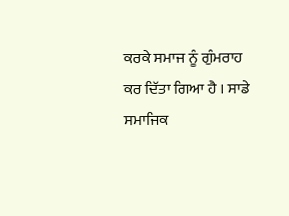ਕਰਕੇ ਸਮਾਜ ਨੂੰ ਗੁੰਮਰਾਹ ਕਰ ਦਿੱਤਾ ਗਿਆ ਹੈ । ਸਾਡੇ ਸਮਾਜਿਕ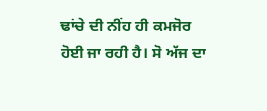ਢਾਂਚੇ ਦੀ ਨੀਂਹ ਹੀ ਕਮਜੋਰ ਹੋਈ ਜਾ ਰਹੀ ਹੈ। ਸੋ ਅੱਜ ਦਾ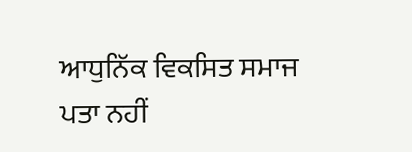ਆਧੁਨਿੱਕ ਵਿਕਸਿਤ ਸਮਾਜ ਪਤਾ ਨਹੀਂ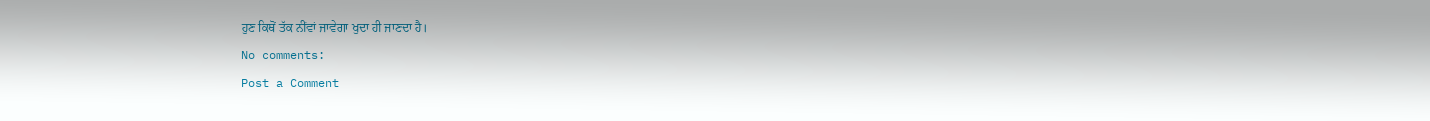ਹੁਣ ਕਿਥੋਂ ਤੱਕ ਨੀਂਵਾਂ ਜਾਵੇਗਾ ਖੁਦਾ ਹੀ ਜਾਣਦਾ ਹੈ।
No comments:
Post a Comment